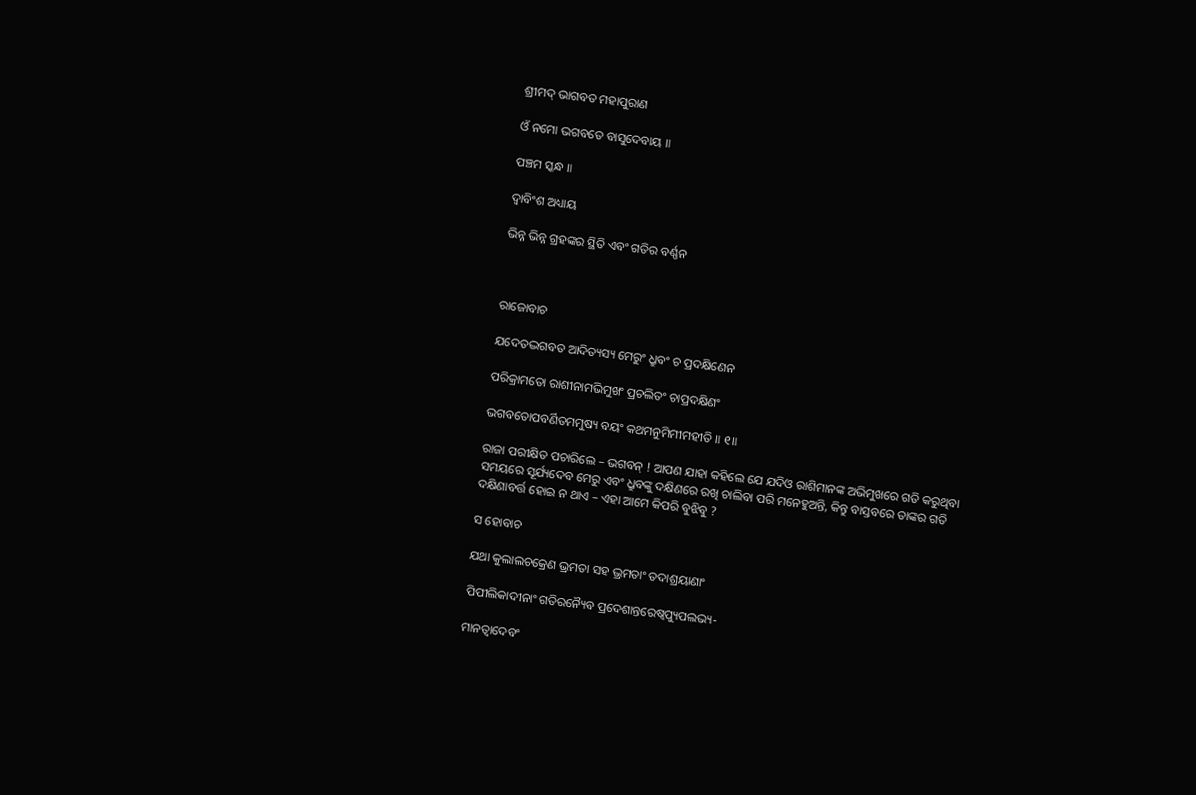ଶ୍ରୀମଦ୍ ଭାଗବତ ମହାପୁରାଣ

ଓଁ ନମୋ ଭଗବତେ ବାସୁଦେବାୟ ॥

ପଞ୍ଚମ ସ୍କନ୍ଧ ॥

ଦ୍ବାବିଂଶ ଅଧ୍ୟାୟ

ଭିନ୍ନ ଭିନ୍ନ ଗ୍ରହଙ୍କର ସ୍ଥିତି ଏବଂ ଗତିର ବର୍ଣ୍ଣନ



ରାଜୋବାଚ

ଯଦେତଦ୍ଭଗବତ ଆଦିତ୍ୟସ୍ୟ ମେରୁଂ ଧ୍ରୁବଂ ଚ ପ୍ରଦକ୍ଷିଣେନ

ପରିକ୍ରାମତୋ ରାଶୀନାମଭିମୁଖଂ ପ୍ରଚଲିତଂ ଚାପ୍ରଦକ୍ଷିଣଂ

ଭଗବତୋପବର୍ଣିତମମୁଷ୍ୟ ବୟଂ କଥମନୁମିମୀମହୀତି ॥ ୧॥

ରାଜା ପରୀକ୍ଷିତ ପଚାରିଲେ – ଭଗବନ୍ ! ଆପଣ ଯାହା କହିଲେ ଯେ ଯଦିଓ ରାଶିମାନଙ୍କ ଅଭିମୁଖରେ ଗତି କରୁଥିବା ସମୟରେ ସୂର୍ଯ୍ୟଦେବ ମେରୁ ଏବଂ ଧ୍ରୁବଙ୍କୁ ଦକ୍ଷିଣରେ ରଖି ଚାଲିବା ପରି ମନେହୁଅନ୍ତି, କିନ୍ତୁ ବାସ୍ତବରେ ତାଙ୍କର ଗତି ଦକ୍ଷିଣାବର୍ତ୍ତ ହୋଇ ନ ଥାଏ – ଏହା ଆମେ କିପରି ବୁଝିବୁ ?

ସ ହୋବାଚ

ଯଥା କୁଲାଲଚକ୍ରେଣ ଭ୍ରମତା ସହ ଭ୍ରମତାଂ ତଦାଶ୍ରୟାଣାଂ

ପିପୀଲିକାଦୀନାଂ ଗତିରନ୍ୟୈବ ପ୍ରଦେଶାନ୍ତରେଷ୍ୱପ୍ୟୁପଲଭ୍ୟ-

ମାନତ୍ୱାଦେବଂ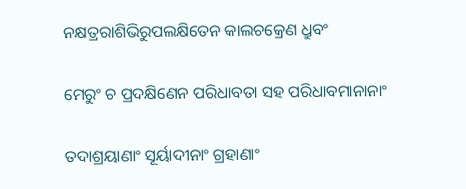ନକ୍ଷତ୍ରରାଶିଭିରୁପଲକ୍ଷିତେନ କାଲଚକ୍ରେଣ ଧ୍ରୁବଂ

ମେରୁଂ ଚ ପ୍ରଦକ୍ଷିଣେନ ପରିଧାବତା ସହ ପରିଧାବମାନାନାଂ

ତଦାଶ୍ରୟାଣାଂ ସୂର୍ୟାଦୀନାଂ ଗ୍ରହାଣାଂ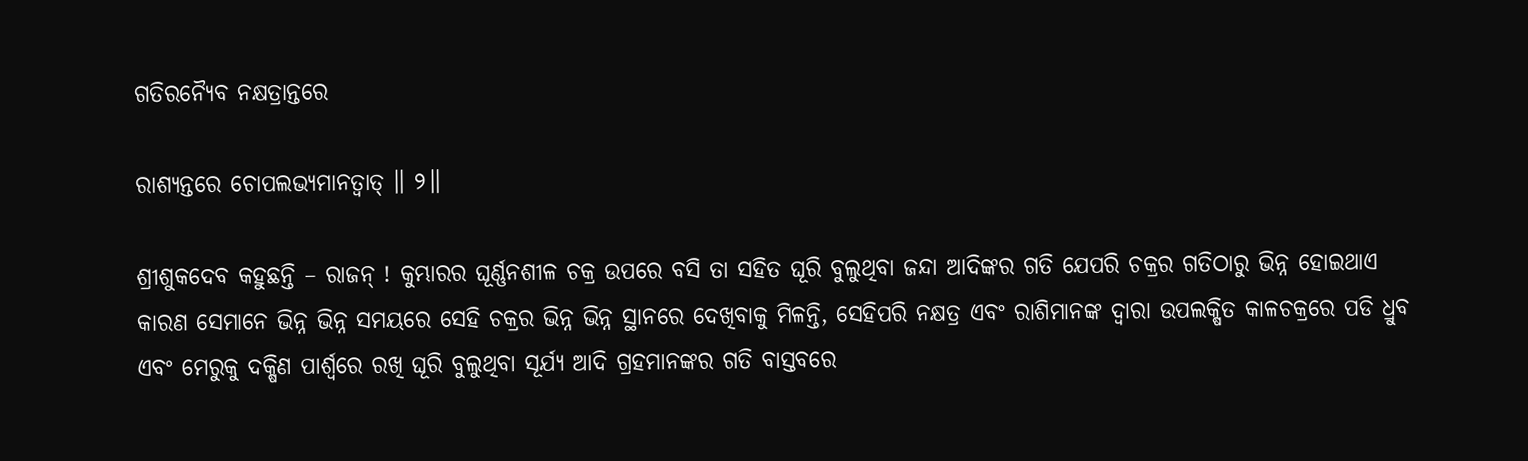ଗତିରନ୍ୟୈବ ନକ୍ଷତ୍ରାନ୍ତରେ

ରାଶ୍ୟନ୍ତରେ ଚୋପଲଭ୍ୟମାନତ୍ୱାତ୍ ॥ ୨॥

ଶ୍ରୀଶୁକଦେବ କହୁଛନ୍ତି – ରାଜନ୍ ! କୁମ୍ଭାରର ଘୂର୍ଣ୍ଣନଶୀଳ ଚକ୍ର ଉପରେ ବସି ତା ସହିତ ଘୂରି ବୁଲୁଥିବା ଜନ୍ଦା ଆଦିଙ୍କର ଗତି ଯେପରି ଚକ୍ରର ଗତିଠାରୁ ଭିନ୍ନ ହୋଇଥାଏ କାରଣ ସେମାନେ ଭିନ୍ନ ଭିନ୍ନ ସମୟରେ ସେହି ଚକ୍ରର ଭିନ୍ନ ଭିନ୍ନ ସ୍ଥାନରେ ଦେଖିବାକୁ ମିଳନ୍ତି, ସେହିପରି ନକ୍ଷତ୍ର ଏବଂ ରାଶିମାନଙ୍କ ଦ୍ବାରା ଉପଲକ୍ଷିତ କାଳଚକ୍ରରେ ପଡି ଧ୍ରୁବ ଏବଂ ମେରୁକୁ ଦକ୍ଷିଣ ପାର୍ଶ୍ବରେ ରଖି ଘୂରି ବୁଲୁଥିବା ସୂର୍ଯ୍ୟ ଆଦି ଗ୍ରହମାନଙ୍କର ଗତି ବାସ୍ତବରେ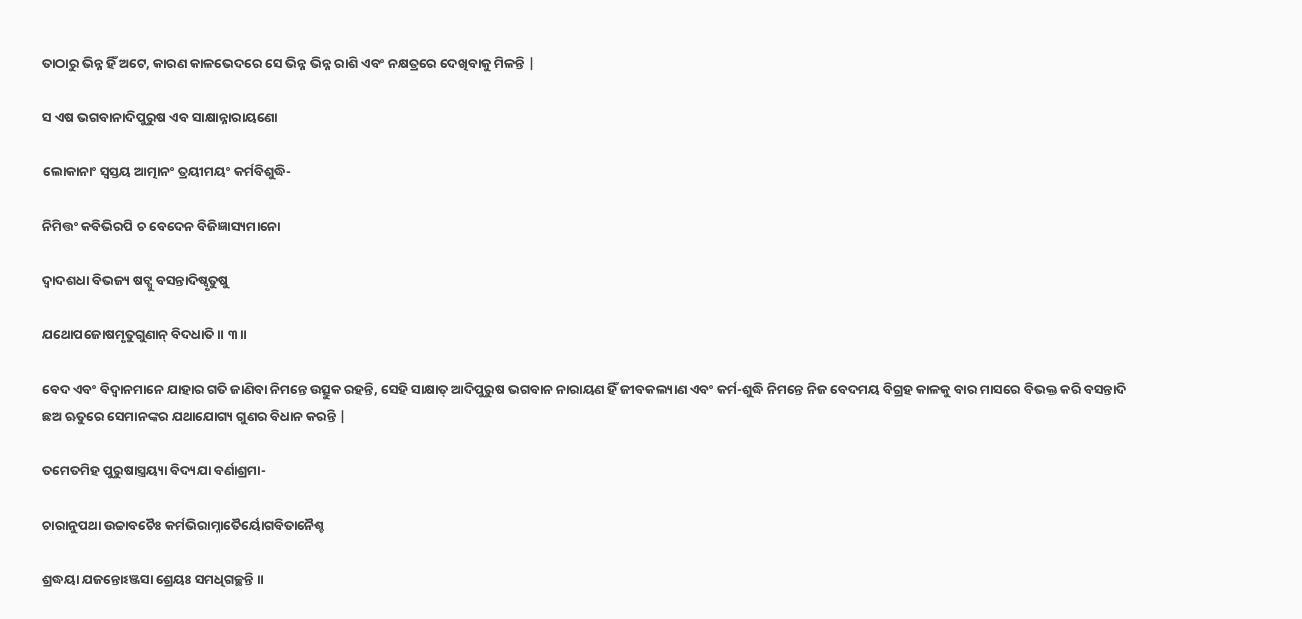ତାଠାରୁ ଭିନ୍ନ ହିଁ ଅଟେ, କାରଣ କାଳଭେଦରେ ସେ ଭିନ୍ନ ଭିନ୍ନ ରାଶି ଏବଂ ନକ୍ଷତ୍ରରେ ଦେଖିବାକୁ ମିଳନ୍ତି |

ସ ଏଷ ଭଗବାନାଦିପୁରୁଷ ଏବ ସାକ୍ଷାନ୍ନାରାୟଣୋ

ଲୋକାନାଂ ସ୍ୱସ୍ତୟ ଆତ୍ମାନଂ ତ୍ରୟୀମୟଂ କର୍ମବିଶୁଦ୍ଧି-

ନିମିତ୍ତଂ କବିଭିରପି ଚ ବେଦେନ ବିଜିଜ୍ଞାସ୍ୟମାନୋ

ଦ୍ୱାଦଶଧା ବିଭଜ୍ୟ ଷଟ୍ସୁ ବସନ୍ତାଦିଷ୍ୱୃତୁଷୁ

ଯଥୋପଜୋଷମୃତୁଗୁଣାନ୍ ବିଦଧାତି ॥ ୩॥

ବେଦ ଏବଂ ବିଦ୍ବାନମାନେ ଯାହାର ଗତି ଜାଣିବା ନିମନ୍ତେ ଉତ୍ସୁକ ରହନ୍ତି, ସେହି ସାକ୍ଷାତ୍ ଆଦିପୁରୁଷ ଭଗବାନ ନାରାୟଣ ହିଁ ଜୀବକଲ୍ୟାଣ ଏବଂ କର୍ମ-ଶୁଦ୍ଧି ନିମନ୍ତେ ନିଜ ବେଦମୟ ବିଗ୍ରହ କାଳକୁ ବାର ମାସରେ ବିଭକ୍ତ କରି ବସନ୍ତାଦି ଛଅ ଋତୁରେ ସେମାନଙ୍କର ଯଥାଯୋଗ୍ୟ ଗୁଣର ବିଧାନ କରନ୍ତି |

ତମେତମିହ ପୁରୁଷାସ୍ତ୍ରୟ୍ୟା ବିଦ୍ୟଯା ବର୍ଣାଶ୍ରମା-

ଚାରାନୁପଥା ଉଚ୍ଚାବଚୈଃ କର୍ମଭିରାମ୍ନାତୈର୍ୟୋଗବିତାନୈଶ୍ଚ

ଶ୍ରଦ୍ଧୟା ଯଜନ୍ତୋଽଞ୍ଜସା ଶ୍ରେୟଃ ସମଧିଗଚ୍ଛନ୍ତି ॥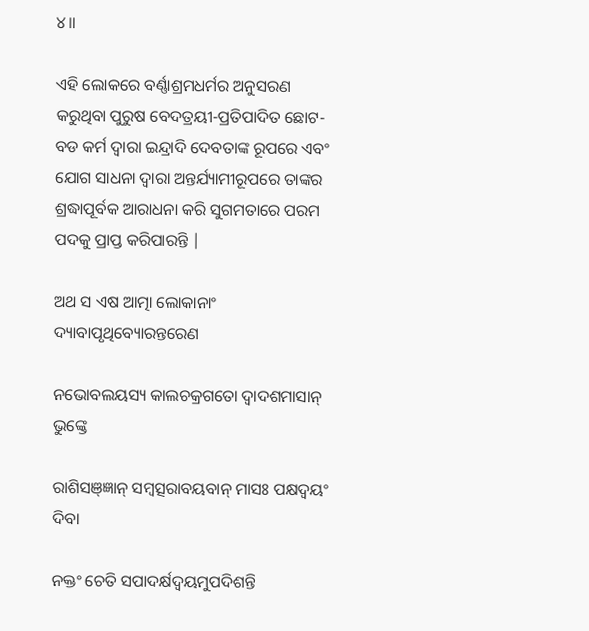୪॥

ଏହି ଲୋକରେ ବର୍ଣ୍ଣାଶ୍ରମଧର୍ମର ଅନୁସରଣ କରୁଥିବା ପୁରୁଷ ବେଦତ୍ରୟୀ-ପ୍ରତିପାଦିତ ଛୋଟ-ବଡ କର୍ମ ଦ୍ବାରା ଇନ୍ଦ୍ରାଦି ଦେବତାଙ୍କ ରୂପରେ ଏବଂ ଯୋଗ ସାଧନା ଦ୍ବାରା ଅନ୍ତର୍ଯ୍ୟାମୀରୂପରେ ତାଙ୍କର ଶ୍ରଦ୍ଧାପୂର୍ବକ ଆରାଧନା କରି ସୁଗମତାରେ ପରମ ପଦକୁ ପ୍ରାପ୍ତ କରିପାରନ୍ତି |

ଅଥ ସ ଏଷ ଆତ୍ମା ଲୋକାନାଂ ଦ୍ୟାବାପୃଥିବ୍ୟୋରନ୍ତରେଣ

ନଭୋବଲୟସ୍ୟ କାଲଚକ୍ରଗତୋ ଦ୍ୱାଦଶମାସାନ୍ ଭୁଙ୍କ୍ତେ

ରାଶିସଞ୍ଜ୍ଞାନ୍ ସମ୍ବତ୍ସରାବୟବାନ୍ ମାସଃ ପକ୍ଷଦ୍ୱୟଂ ଦିବା

ନକ୍ତଂ ଚେତି ସପାଦର୍କ୍ଷଦ୍ୱୟମୁପଦିଶନ୍ତି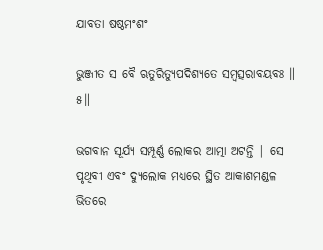ଯାବତା ଷଷ୍ଠମଂଶଂ

ଭୁଞ୍ଜୀତ ସ ବୈ ଋତୁରିତ୍ୟୁପଦିଶ୍ୟତେ ସମ୍ବତ୍ସରାବୟବଃ ॥ ୫॥

ଭଗବାନ ସୂର୍ଯ୍ୟ ସମ୍ପୂର୍ଣ୍ଣ ଲୋକର ଆତ୍ମା ଅଟନ୍ତି | ସେ ପୃଥିବୀ ଏବଂ ଦ୍ୟୁଲୋକ ମଧ୍ୟରେ ସ୍ଥିତ ଆକାଶମଣ୍ଡଳ ଭିତରେ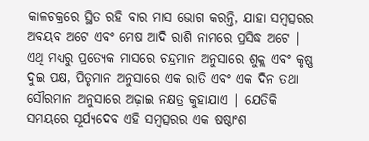କାଳଚକ୍ରରେ ସ୍ଥିତ ରହି ବାର ମାସ ଭୋଗ କରନ୍ତି, ଯାହା ସମ୍ବତ୍ସରର ଅବୟବ ଅଟେ ଏବଂ ମେଷ ଆଦି ରାଶି ନାମରେ ପ୍ରସିଦ୍ଧ ଅଟେ | ଏଥି ମଧ୍ୟରୁ ପ୍ରତ୍ୟେକ ମାସରେ ଚନ୍ଦ୍ରମାନ ଅନୁସାରେ ଶୁକ୍ଲ ଏବଂ କୃଷ୍ଣ ଦୁଇ ପକ୍ଷ, ପିତୃମାନ ଅନୁସାରେ ଏକ ରାତି ଏବଂ ଏକ ଦିନ ତଥା ସୌରମାନ ଅନୁସାରେ ଅଢ଼ାଇ ନକ୍ଷତ୍ର କୁହାଯାଏ | ଯେତିକି ସମୟରେ ସୂର୍ଯ୍ୟଦେବ ଏହି ସମ୍ବତ୍ସରର ଏକ ଷଷ୍ଠାଂଶ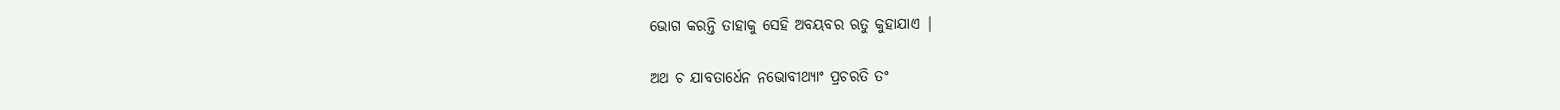ଭୋଗ କରନ୍ତି ତାହାକୁ ସେହି ଅବୟବର ଋତୁ କୁହାଯାଏ |

ଅଥ ଚ ଯାବତାର୍ଧେନ ନଭୋବୀଥ୍ୟାଂ ପ୍ରଚରତି ତଂ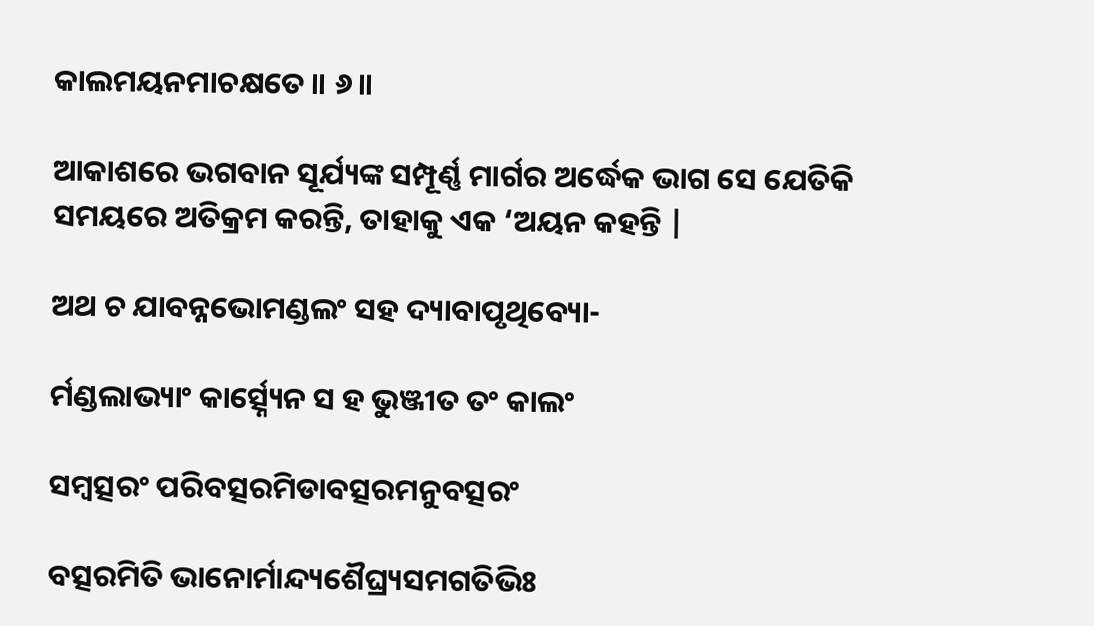କାଲମୟନମାଚକ୍ଷତେ ॥ ୬॥

ଆକାଶରେ ଭଗବାନ ସୂର୍ଯ୍ୟଙ୍କ ସମ୍ପୂର୍ଣ୍ଣ ମାର୍ଗର ଅର୍ଦ୍ଧେକ ଭାଗ ସେ ଯେତିକି ସମୟରେ ଅତିକ୍ରମ କରନ୍ତି, ତାହାକୁ ଏକ ‘ଅୟନ କହନ୍ତି |

ଅଥ ଚ ଯାବନ୍ନଭୋମଣ୍ଡଲଂ ସହ ଦ୍ୟାବାପୃଥିବ୍ୟୋ-

ର୍ମଣ୍ଡଲାଭ୍ୟାଂ କାର୍ତ୍ସ୍ନ୍ୟେନ ସ ହ ଭୁଞ୍ଜୀତ ତଂ କାଲଂ

ସମ୍ବତ୍ସରଂ ପରିବତ୍ସରମିଡାବତ୍ସରମନୁବତ୍ସରଂ

ବତ୍ସରମିତି ଭାନୋର୍ମାନ୍ଦ୍ୟଶୈଘ୍ର୍ୟସମଗତିଭିଃ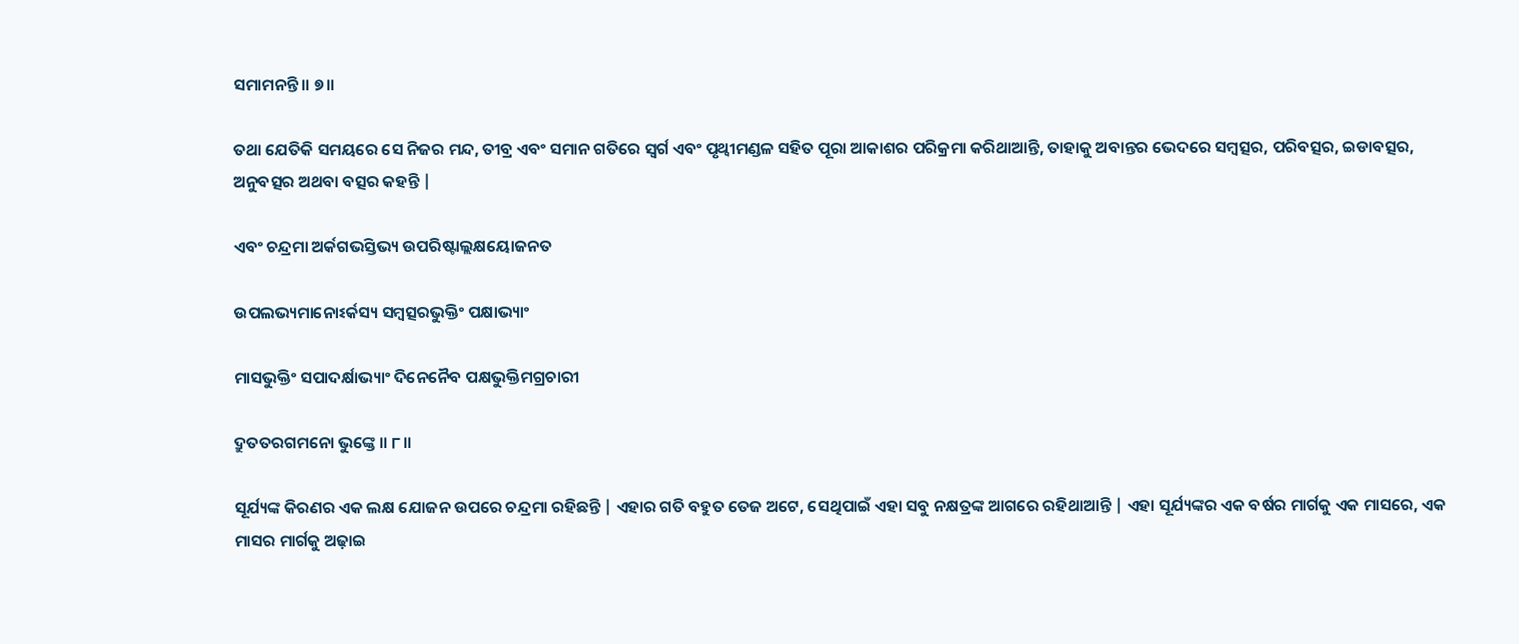ସମାମନନ୍ତି ॥ ୭॥

ତଥା ଯେତିକି ସମୟରେ ସେ ନିଜର ମନ୍ଦ, ତୀବ୍ର ଏବଂ ସମାନ ଗତିରେ ସ୍ବର୍ଗ ଏବଂ ପୃଥ୍ବୀମଣ୍ଡଳ ସହିତ ପୂରା ଆକାଶର ପରିକ୍ରମା କରିଥାଆନ୍ତି, ତାହାକୁ ଅବାନ୍ତର ଭେଦରେ ସମ୍ବତ୍ସର, ପରିବତ୍ସର, ଇଡାବତ୍ସର, ଅନୁବତ୍ସର ଅଥବା ବତ୍ସର କହନ୍ତି |

ଏବଂ ଚନ୍ଦ୍ରମା ଅର୍କଗଭସ୍ତିଭ୍ୟ ଉପରିଷ୍ଟାଲ୍ଲକ୍ଷୟୋଜନତ

ଉପଲଭ୍ୟମାନୋଽର୍କସ୍ୟ ସମ୍ବତ୍ସରଭୁକ୍ତିଂ ପକ୍ଷାଭ୍ୟାଂ

ମାସଭୁକ୍ତିଂ ସପାଦର୍କ୍ଷାଭ୍ୟାଂ ଦିନେନୈବ ପକ୍ଷଭୁକ୍ତିମଗ୍ରଚାରୀ

ଦ୍ରୁତତରଗମନୋ ଭୁଙ୍କ୍ତେ ॥ ୮॥

ସୂର୍ଯ୍ୟଙ୍କ କିରଣର ଏକ ଲକ୍ଷ ଯୋଜନ ଉପରେ ଚନ୍ଦ୍ରମା ରହିଛନ୍ତି | ଏହାର ଗତି ବହୁତ ତେଜ ଅଟେ, ସେଥିପାଇଁ ଏହା ସବୁ ନକ୍ଷତ୍ରଙ୍କ ଆଗରେ ରହିଥାଆନ୍ତି | ଏହା ସୂର୍ଯ୍ୟଙ୍କର ଏକ ବର୍ଷର ମାର୍ଗକୁ ଏକ ମାସରେ, ଏକ ମାସର ମାର୍ଗକୁ ଅଢ଼ାଇ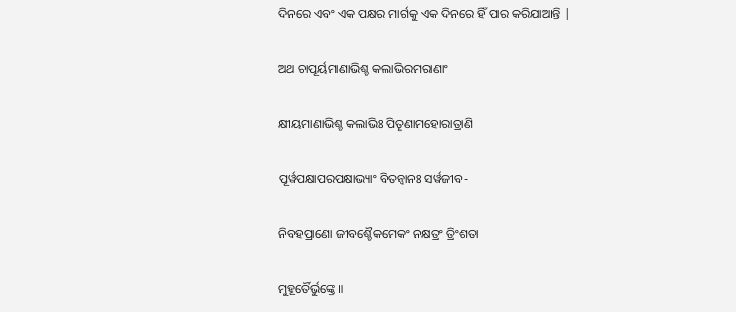ଦିନରେ ଏବଂ ଏକ ପକ୍ଷର ମାର୍ଗକୁ ଏକ ଦିନରେ ହିଁ ପାର କରିଯାଆନ୍ତି |

ଅଥ ଚାପୂର୍ୟମାଣାଭିଶ୍ଚ କଲାଭିରମରାଣାଂ

କ୍ଷୀୟମାଣାଭିଶ୍ଚ କଲାଭିଃ ପିତୄଣାମହୋରାତ୍ରାଣି

ପୂର୍ୱପକ୍ଷାପରପକ୍ଷାଭ୍ୟାଂ ବିତନ୍ୱାନଃ ସର୍ୱଜୀବ-

ନିବହପ୍ରାଣୋ ଜୀବଶ୍ଚୈକମେକଂ ନକ୍ଷତ୍ରଂ ତ୍ରିଂଶତା

ମୁହୂର୍ତୈର୍ଭୁଙ୍କ୍ତେ ॥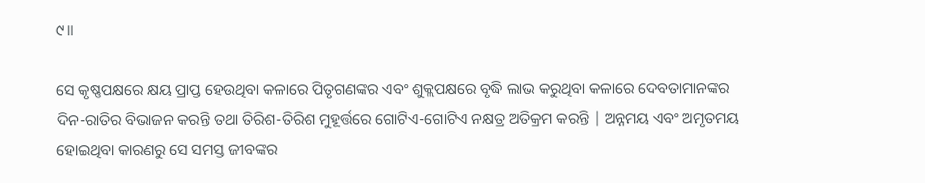୯॥

ସେ କୃଷ୍ଣପକ୍ଷରେ କ୍ଷୟ ପ୍ରାପ୍ତ ହେଉଥିବା କଳାରେ ପିତୃଗଣଙ୍କର ଏବଂ ଶୁକ୍ଲପକ୍ଷରେ ବୃଦ୍ଧି ଲାଭ କରୁଥିବା କଳାରେ ଦେବତାମାନଙ୍କର ଦିନ-ରାତିର ବିଭାଜନ କରନ୍ତି ତଥା ତିରିଶ-ତିରିଶ ମୁହୂର୍ତ୍ତରେ ଗୋଟିଏ-ଗୋଟିଏ ନକ୍ଷତ୍ର ଅତିକ୍ରମ କରନ୍ତି | ଅନ୍ନମୟ ଏବଂ ଅମୃତମୟ ହୋଇଥିବା କାରଣରୁ ସେ ସମସ୍ତ ଜୀବଙ୍କର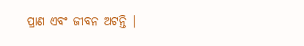ପ୍ରାଣ ଏବଂ ଜୀବନ ଅଟନ୍ତି |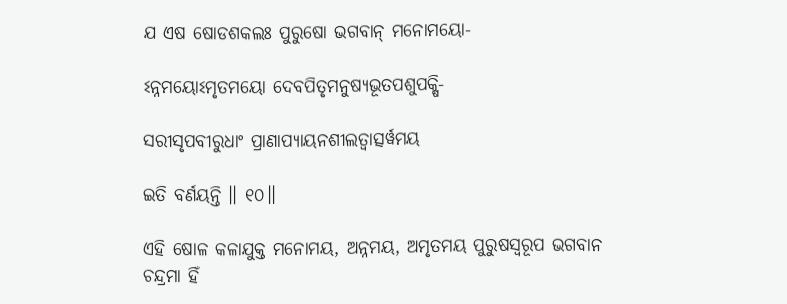ଯ ଏଷ ଷୋଡଶକଲଃ ପୁରୁଷୋ ଭଗବାନ୍ ମନୋମୟୋ-

ଽନ୍ନମୟୋଽମୃତମୟୋ ଦେବପିତୃମନୁଷ୍ୟଭୂତପଶୁପକ୍ଷି-

ସରୀସୃପବୀରୁଧାଂ ପ୍ରାଣାପ୍ୟାୟନଶୀଲତ୍ୱାତ୍ସର୍ୱମୟ

ଇତି ବର୍ଣୟନ୍ତି ॥ ୧୦॥

ଏହି ଷୋଳ କଳାଯୁକ୍ତ ମନୋମୟ, ଅନ୍ନମୟ, ଅମୃତମୟ ପୁରୁଷସ୍ବରୂପ ଭଗବାନ ଚନ୍ଦ୍ରମା ହିଁ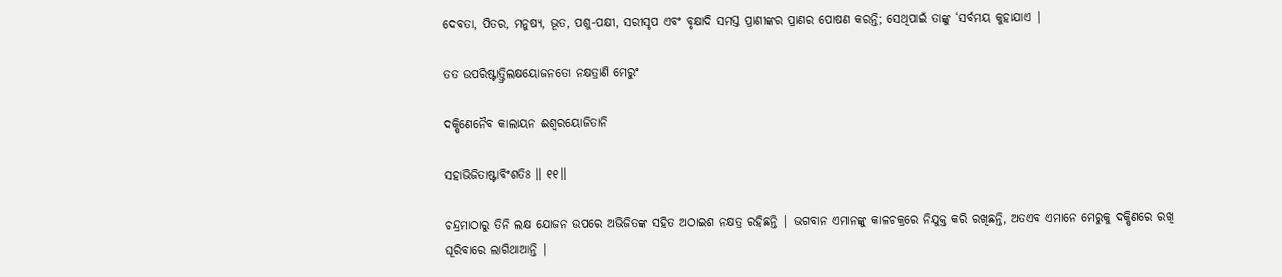ଦେବତା, ପିତର, ମନୁଷ୍ୟ, ଭୂତ, ପଶୁ-ପକ୍ଷୀ, ସରୀସୃପ ଏବଂ ବୃକ୍ଷାଦି ସମସ୍ତ ପ୍ରାଣୀଙ୍କର ପ୍ରାଣର ପୋଷଣ କରନ୍ତି; ସେଥିପାଇଁ ତାଙ୍କୁ ‘ସର୍ବମୟ କୁହାଯାଏ |

ତତ ଉପରିଷ୍ଟାତ୍ତ୍ରିଲକ୍ଷୟୋଜନତୋ ନକ୍ଷତ୍ରାଣି ମେରୁଂ

ଦକ୍ଷିଣେନୈବ କାଲାୟନ ଈଶ୍ୱରୟୋଜିତାନି

ସହାଭିଜିତାଷ୍ଟାବିଂଶତିଃ ॥ ୧୧॥

ଚନ୍ଦ୍ରମାଠାରୁ ତିନି ଲକ୍ଷ ଯୋଜନ ଉପରେ ଅଭିଜିତଙ୍କ ସହିତ ଅଠାଇଶ ନକ୍ଷତ୍ର ରହିଛନ୍ତି | ଭଗବାନ ଏମାନଙ୍କୁ କାଳଚକ୍ରରେ ନିଯୁକ୍ତ କରି ରଖିଛନ୍ତି, ଅତଏବ ଏମାନେ ମେରୁକୁ ଦକ୍ଷିଣରେ ରଖି ଘୂରିବାରେ ଲାଗିଥାଆନ୍ତି |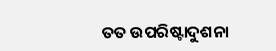ତତ ଉପରିଷ୍ଟାଦୁଶନା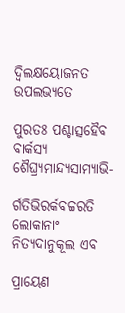ଦ୍ୱିଲକ୍ଷୟୋଜନତ ଉପଲଭ୍ୟତେ

ପୁରତଃ ପଶ୍ଚାତ୍ସହୈବ ବାର୍କସ୍ୟ ଶୈଘ୍ର୍ୟମାନ୍ଦ୍ୟସାମ୍ୟାଭି-

ର୍ଗତିଭିରର୍କବଚ୍ଚରତି ଲୋକାନାଂ ନିତ୍ୟଦାନୁକୂଲ ଏବ

ପ୍ରାୟେଣ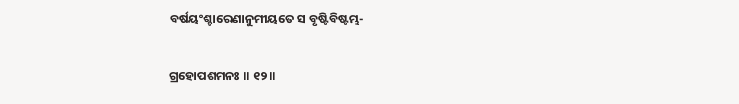ବର୍ଷୟଂଶ୍ଚାରେଣାନୁମୀୟତେ ସ ବୃଷ୍ଟିବିଷ୍ଟମ୍ଭ-

ଗ୍ରହୋପଶମନଃ ॥ ୧୨॥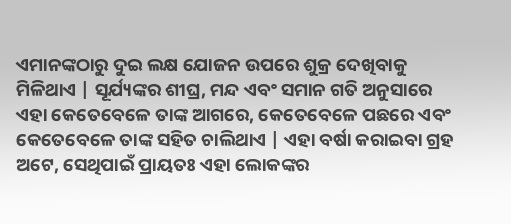ଏମାନଙ୍କଠାରୁ ଦୁଇ ଲକ୍ଷ ଯୋଜନ ଉପରେ ଶୁକ୍ର ଦେଖିବାକୁ ମିଳିଥାଏ | ସୂର୍ଯ୍ୟଙ୍କର ଶୀଘ୍ର, ମନ୍ଦ ଏବଂ ସମାନ ଗତି ଅନୁସାରେ ଏହା କେତେବେଳେ ତାଙ୍କ ଆଗରେ, କେତେବେଳେ ପଛରେ ଏବଂ କେତେବେଳେ ତାଙ୍କ ସହିତ ଚାଲିଥାଏ | ଏହା ବର୍ଷା କରାଇବା ଗ୍ରହ ଅଟେ, ସେଥିପାଇଁ ପ୍ରାୟତଃ ଏହା ଲୋକଙ୍କର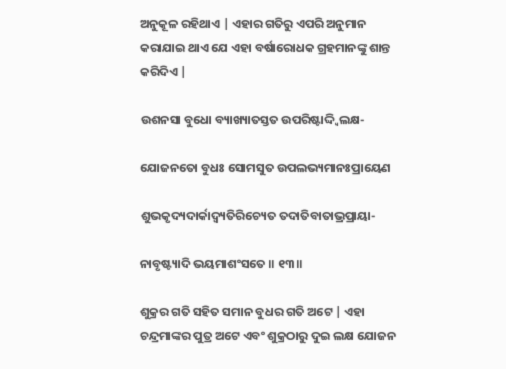ଅନୁକୂଳ ରହିଥାଏ | ଏହାର ଗତିରୁ ଏପରି ଅନୁମାନ କରାଯାଇ ଥାଏ ଯେ ଏହା ବର୍ଷାରୋଧକ ଗ୍ରହମାନଙ୍କୁ ଶାନ୍ତ କରିଦିଏ |

ଉଶନସା ବୁଧୋ ବ୍ୟାଖ୍ୟାତସ୍ତତ ଉପରିଷ୍ଟାଦ୍ଦ୍ୱିଲକ୍ଷ-

ଯୋଜନତୋ ବୁଧଃ ସୋମସୁତ ଉପଲଭ୍ୟମାନଃପ୍ରାୟେଣ

ଶୁଭକୃଦ୍ୟଦାର୍କାଦ୍ୱ୍ୟତିରିଚ୍ୟେତ ତଦାତିବାତାଭ୍ରପ୍ରାୟା-

ନାବୃଷ୍ଟ୍ୟାଦି ଭୟମାଶଂସତେ ॥ ୧୩॥

ଶୁକ୍ରର ଗତି ସହିତ ସମାନ ବୁଧର ଗତି ଅଟେ | ଏହା ଚନ୍ଦ୍ରମାଙ୍କର ପୁତ୍ର ଅଟେ ଏବଂ ଶୁକ୍ରଠାରୁ ଦୁଇ ଲକ୍ଷ ଯୋଜନ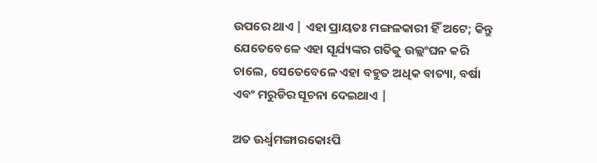ଉପରେ ଥାଏ | ଏହା ପ୍ରାୟତଃ ମଙ୍ଗଳକାରୀ ହିଁ ଅଟେ; କିନ୍ତୁ ଯେତେବେଳେ ଏହା ସୂର୍ଯ୍ୟଙ୍କର ଗତିକୁ ଉଲ୍ଲଂଘନ କରି ଚାଲେ, ସେତେବେଳେ ଏହା ବହୁତ ଅଧିକ ବାତ୍ୟା, ବର୍ଷା ଏବଂ ମରୁଡିର ସୂଚନା ଦେଇଥାଏ |

ଅତ ଊର୍ଧ୍ୱମଙ୍ଗାରକୋଽପି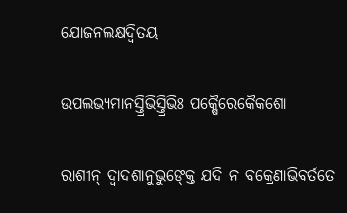ଯୋଜନଲକ୍ଷଦ୍ୱିତୟ

ଉପଲଭ୍ୟମାନସ୍ତ୍ରିଭିସ୍ତ୍ରିଭିଃ ପକ୍ଷୈରେକୈକଶୋ

ରାଶୀନ୍ ଦ୍ୱାଦଶାନୁଭୁଙ୍କ୍ତେ ଯଦି ନ ବକ୍ରେଣାଭିବର୍ତତେ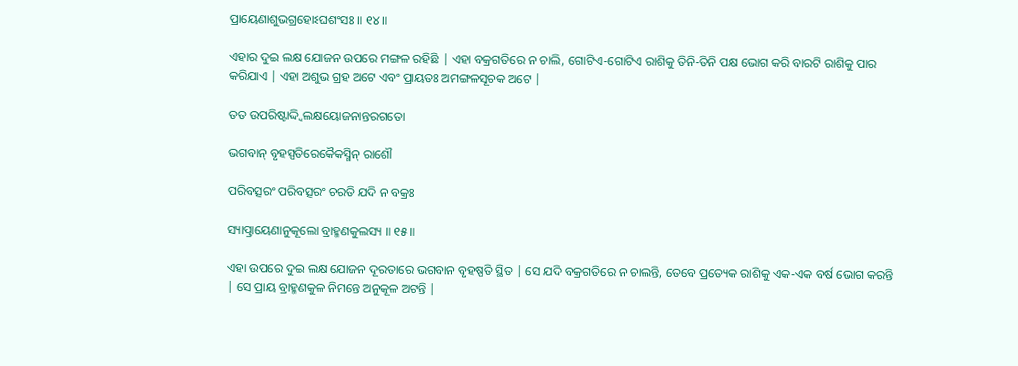ପ୍ରାୟେଣାଶୁଭଗ୍ରହୋଽଘଶଂସଃ ॥ ୧୪॥

ଏହାର ଦୁଇ ଲକ୍ଷ ଯୋଜନ ଉପରେ ମଙ୍ଗଳ ରହିଛି | ଏହା ବକ୍ରଗତିରେ ନ ଚାଲି, ଗୋଟିଏ-ଗୋଟିଏ ରାଶିକୁ ତିନି-ତିନି ପକ୍ଷ ଭୋଗ କରି ବାରଟି ରାଶିକୁ ପାର କରିଯାଏ | ଏହା ଅଶୁଭ ଗ୍ରହ ଅଟେ ଏବଂ ପ୍ରାୟତଃ ଅମଙ୍ଗଳସୂଚକ ଅଟେ |

ତତ ଉପରିଷ୍ଟାଦ୍ଦ୍ୱିଲକ୍ଷୟୋଜନାନ୍ତରଗତୋ

ଭଗବାନ୍ ବୃହସ୍ପତିରେକୈକସ୍ମିନ୍ ରାଶୌ

ପରିବତ୍ସରଂ ପରିବତ୍ସରଂ ଚରତି ଯଦି ନ ବକ୍ରଃ

ସ୍ୟାତ୍ପ୍ରାୟେଣାନୁକୂଲୋ ବ୍ରାହ୍ମଣକୁଲସ୍ୟ ॥ ୧୫॥

ଏହା ଉପରେ ଦୁଇ ଲକ୍ଷ ଯୋଜନ ଦୂରତାରେ ଭଗବାନ ବୃହଷ୍ପତି ସ୍ଥିତ | ସେ ଯଦି ବକ୍ରଗତିରେ ନ ଚାଲନ୍ତି, ତେବେ ପ୍ରତ୍ୟେକ ରାଶିକୁ ଏକ-ଏକ ବର୍ଷ ଭୋଗ କରନ୍ତି | ସେ ପ୍ରାୟ ବ୍ରାହ୍ମଣକୁଳ ନିମନ୍ତେ ଅନୁକୂଳ ଅଟନ୍ତି |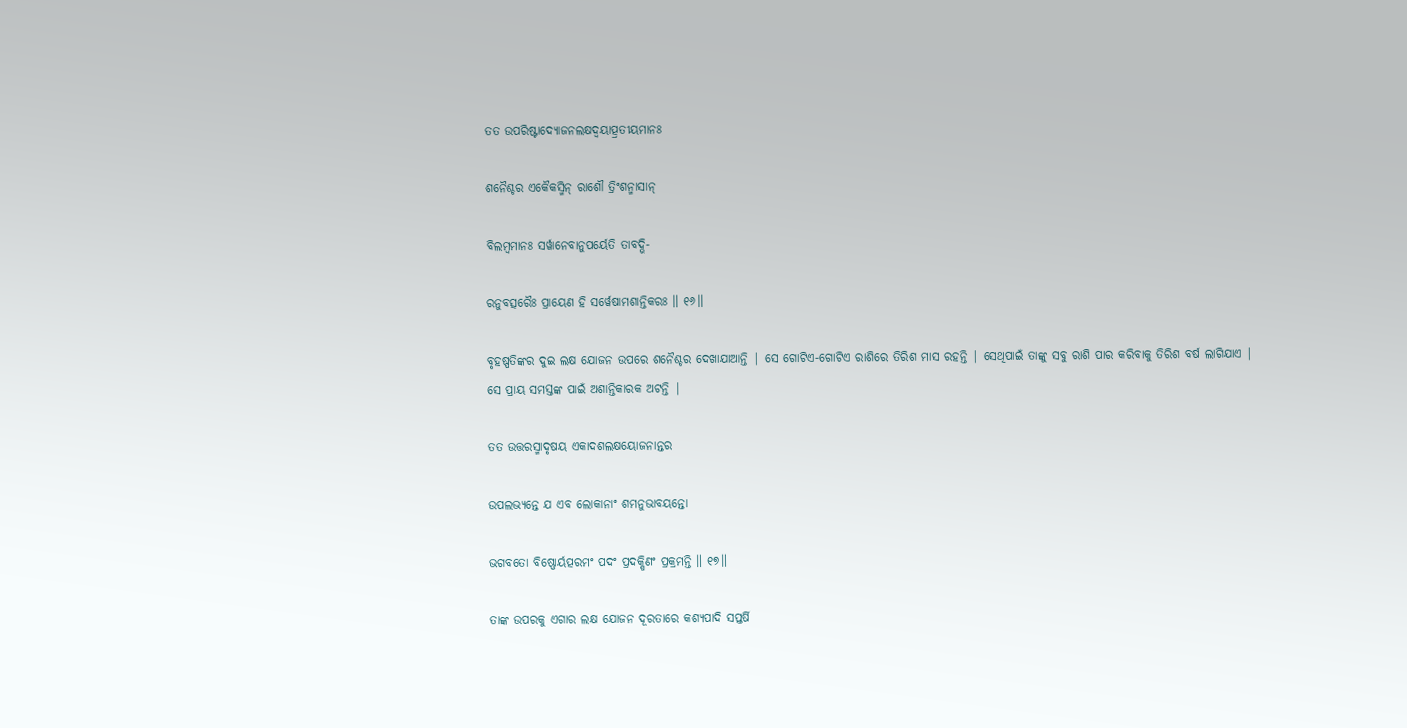ତତ ଉପରିଷ୍ଟାଦ୍ୟୋଜନଲକ୍ଷଦ୍ୱୟାତ୍ପ୍ରତୀୟମାନଃ

ଶନୈଶ୍ଚର ଏକୈକସ୍ମିନ୍ ରାଶୌ ତ୍ରିଂଶନ୍ମାସାନ୍

ବିଲମ୍ବମାନଃ ସର୍ୱାନେବାନୁପର୍ୟେତି ତାବଦ୍ଭି-

ରନୁବତ୍ସରୈଃ ପ୍ରାୟେଣ ହି ସର୍ୱେଷାମଶାନ୍ତିକରଃ ॥ ୧୬॥

ବୃହଷ୍ପତିଙ୍କର ଦୁଇ ଲକ୍ଷ ଯୋଜନ ଉପରେ ଶନୈଶ୍ଚର ଦେଖାଯାଆନ୍ତି | ସେ ଗୋଟିଏ-ଗୋଟିଏ ରାଶିରେ ତିରିଶ ମାସ ରହନ୍ତି | ସେଥିପାଇଁ ତାଙ୍କୁ ସବୁ ରାଶି ପାର କରିବାକୁ ତିରିଶ ବର୍ଷ ଲାଗିଯାଏ | ସେ ପ୍ରାୟ ସମସ୍ତଙ୍କ ପାଇଁ ଅଶାନ୍ତିକାରକ ଅଟନ୍ତି |

ତତ ଉତ୍ତରସ୍ମାଦୃଷୟ ଏକାଦଶଲକ୍ଷୟୋଜନାନ୍ତର

ଉପଲଭ୍ୟନ୍ତେ ଯ ଏବ ଲୋକାନାଂ ଶମନୁଭାବୟନ୍ତୋ

ଭଗବତୋ ବିଷ୍ଣୋର୍ୟତ୍ପରମଂ ପଦଂ ପ୍ରଦକ୍ଷିଣଂ ପ୍ରକ୍ରମନ୍ତି ॥ ୧୭॥

ତାଙ୍କ ଉପରକୁ ଏଗାର ଲକ୍ଷ ଯୋଜନ ଦୂରତାରେ କଶ୍ୟପାଦି ସପ୍ତର୍ଷି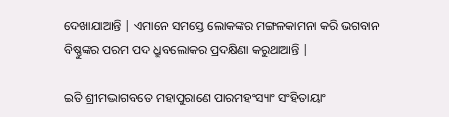ଦେଖାଯାଆନ୍ତି | ଏମାନେ ସମସ୍ତେ ଲୋକଙ୍କର ମଙ୍ଗଳକାମନା କରି ଭଗବାନ ବିଷ୍ଣୁଙ୍କର ପରମ ପଦ ଧ୍ରୁବଲୋକର ପ୍ରଦକ୍ଷିଣା କରୁଥାଆନ୍ତି |

ଇତି ଶ୍ରୀମଦ୍ଭାଗବତେ ମହାପୁରାଣେ ପାରମହଂସ୍ୟାଂ ସଂହିତାୟାଂ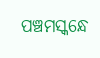ପଞ୍ଚମସ୍କନ୍ଧେ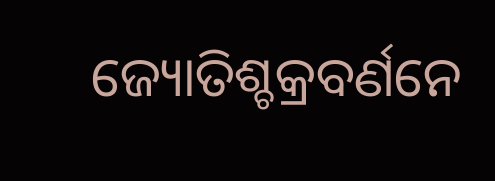ଜ୍ୟୋତିଶ୍ଚକ୍ରବର୍ଣନେ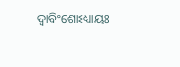ଦ୍ୱାବିଂଶୋଽଧ୍ୟାୟଃ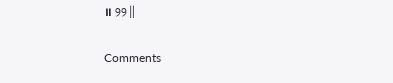॥ ୨୨॥

Comments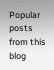Popular posts from this blog